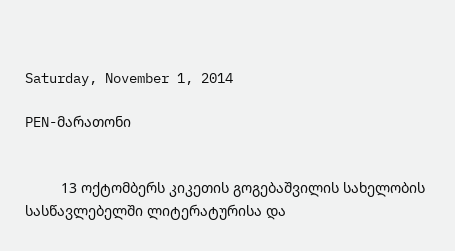Saturday, November 1, 2014

PEN-მარათონი


         13 ოქტომბერს კიკეთის გოგებაშვილის სახელობის სასწავლებელში ლიტერატურისა და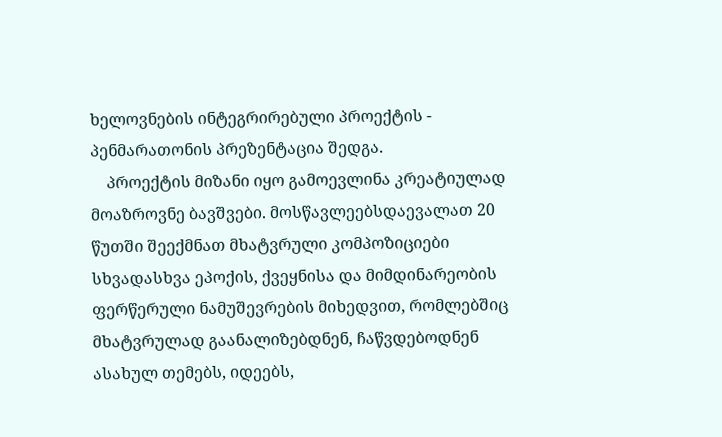ხელოვნების ინტეგრირებული პროექტის - პენმარათონის პრეზენტაცია შედგა.
    პროექტის მიზანი იყო გამოევლინა კრეატიულად მოაზროვნე ბავშვები. მოსწავლეებსდაევალათ 20 წუთში შეექმნათ მხატვრული კომპოზიციები სხვადასხვა ეპოქის, ქვეყნისა და მიმდინარეობის ფერწერული ნამუშევრების მიხედვით, რომლებშიც მხატვრულად გაანალიზებდნენ, ჩაწვდებოდნენ ასახულ თემებს, იდეებს,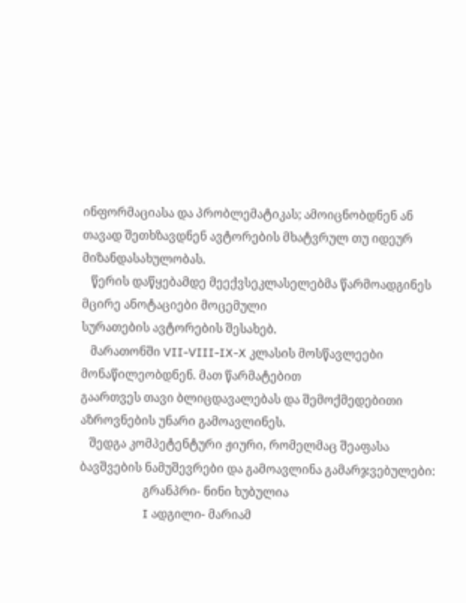ინფორმაციასა და პრობლემატიკას; ამოიცნობდნენ ან თავად შეთხზავდნენ ავტორების მხატვრულ თუ იდეურ მიზანდასახულობას.
   წერის დაწყებამდე მეექვსეკლასელებმა წარმოადგინეს მცირე ანოტაციები მოცემული
სურათების ავტორების შესახებ.
   მარათონში VII-VIII-IX-X კლასის მოსწავლეები მონაწილეობდნენ. მათ წარმატებით
გაართვეს თავი ბლიცდავალებას და შემოქმედებითი აზროვნების უნარი გამოავლინეს.
   შედგა კომპეტენტური ჟიური, რომელმაც შეაფასა ბავშვების ნამუშევრები და გამოავლინა გამარჯვებულები:
                     გრანპრი- ნინი ხუბულია
                     I ადგილი- მარიამ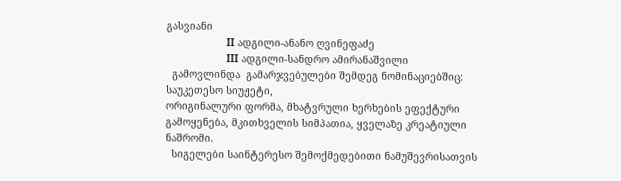გასვიანი
                    II ადგილი-ანანო ღვინეფაძე
                    III ადგილი-სანდრო ამირანაშვილი
  გამოვლინდა  გამარჯვებულები შემდეგ ნომინაციებშიც: საუკეთესო სიუჟეტი,
ორიგინალური ფორმა, მხატვრული ხერხების ეფექტური გამოყენება, მკითხველის სიმპათია, ყველაზე კრეატიული ნაშრომი.
  სიგელები საინტერესო შემოქმედებითი ნამუშევრისათვის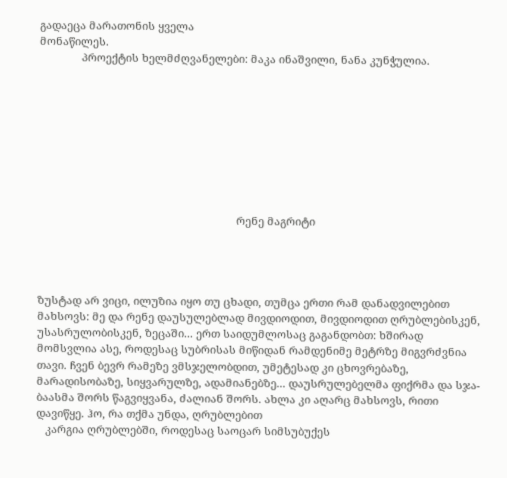გადაეცა მარათონის ყველა
მონაწილეს.
              პროექტის ხელმძღვანელები: მაკა ინაშვილი, ნანა კუნჭულია.









                                                                  რენე მაგრიტი




ზუსტად არ ვიცი, ილუზია იყო თუ ცხადი, თუმცა ერთი რამ დანადვილებით მახსოვს: მე და რენე დაუსულებლად მივდიოდით, მივდიოდით ღრუბლებისკენ, უსასრულობისკენ, ზეცაში... ერთ საიდუმლოსაც გაგანდობთ: ხშირად მომსვლია ასე, როდესაც სუბრისას მიწიდან რამდენიმე მეტრზე მიგვრძვნია თავი. ჩვენ ბევრ რამეზე ვმსჯელობდით, უმეტესად კი ცხოვრებაზე, მარადისობაზე, სიყვარულზე, ადამიანებზე... დაუსრულებელმა ფიქრმა და სჯა-ბაასმა შორს წაგვიყვანა, ძალიან შორს. ახლა კი აღარც მახსოვს, რითი დავიწყე. ჰო, რა თქმა უნდა, ღრუბლებით
   კარგია ღრუბლებში, როდესაც საოცარ სიმსუბუქეს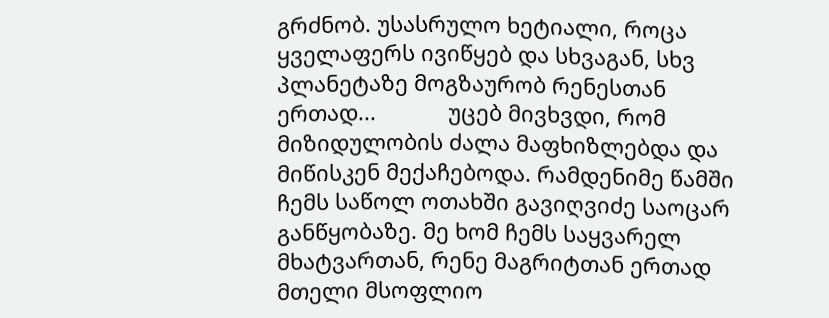გრძნობ. უსასრულო ხეტიალი, როცა ყველაფერს ივიწყებ და სხვაგან, სხვ პლანეტაზე მოგზაურობ რენესთან ერთად...            უცებ მივხვდი, რომ მიზიდულობის ძალა მაფხიზლებდა და მიწისკენ მექაჩებოდა. რამდენიმე წამში ჩემს საწოლ ოთახში გავიღვიძე საოცარ განწყობაზე. მე ხომ ჩემს საყვარელ მხატვართან, რენე მაგრიტთან ერთად მთელი მსოფლიო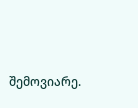შემოვიარე.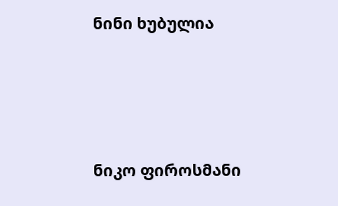ნინი ხუბულია




ნიკო ფიროსმანი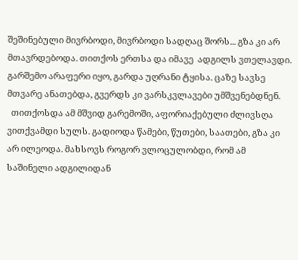შეშინებული მივრბოდი, მივრბოდი სადღაც შორს... გზა კი არ მთავრდებოდა. თითქოს ერთსა და იმავე  ადგილს ვთელავდი. გარშემო არაფერი იყო, გარდა უღრანი ტყისა. ცაზე სავსე მთვარე ანათებდა, გვერდს კი ვარსკვლავები უმშვენებდნენ.
  თითქოსდა ამ მშვიდ გარემოში, აფორიაქებული ძლივსღა ვითქვამდი სულს. გადიოდა წამები, წუთები, საათები, გზა კი არ ილეოდა. მახსოვს როგორ ვლოცულობდი, რომ ამ საშინელი ადგილიდან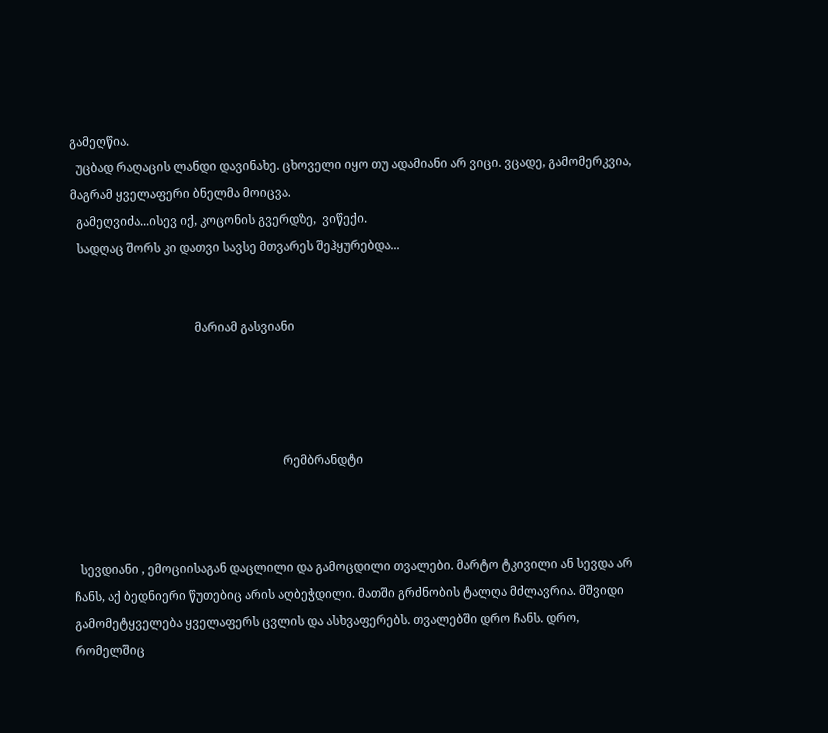გამეღწია.
  უცბად რაღაცის ლანდი დავინახე. ცხოველი იყო თუ ადამიანი არ ვიცი. ვცადე, გამომერკვია, მაგრამ ყველაფერი ბნელმა მოიცვა.
  გამეღვიძა...ისევ იქ, კოცონის გვერდზე,  ვიწექი.
  სადღაც შორს კი დათვი სავსე მთვარეს შეჰყურებდა...


                                         მარიამ გასვიანი




                                                                      რემბრანდტი



  სევდიანი , ემოციისაგან დაცლილი და გამოცდილი თვალები. მარტო ტკივილი ან სევდა არ ჩანს, აქ ბედნიერი წუთებიც არის აღბეჭდილი. მათში გრძნობის ტალღა მძლავრია. მშვიდი გამომეტყველება ყველაფერს ცვლის და ასხვაფერებს. თვალებში დრო ჩანს. დრო, რომელშიც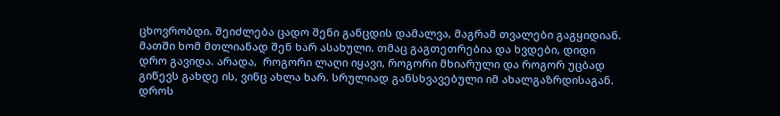ცხოვრობდი. შეიძლება ცადო შენი განცდის დამალვა, მაგრამ თვალები გაგყიდიან. მათში ხომ მთლიანად შენ ხარ ასახული. თმაც გაგთეთრებია და ხვდები, დიდი დრო გავიდა. არადა,  როგორი ლაღი იყავი, როგორი მხიარული და როგორ უცბად გიწევს გახდე ის, ვინც ახლა ხარ. სრულიად განსხვავებული იმ ახალგაზრდისაგან. დროს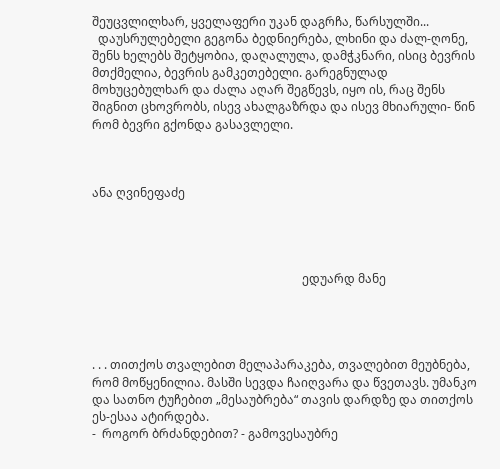შეუცვლილხარ, ყველაფერი უკან დაგრჩა, წარსულში...
  დაუსრულებელი გეგონა ბედნიერება, ლხინი და ძალ-ღონე, შენს ხელებს შეტყობია, დაღალულა, დამჭკნარი, ისიც ბევრის მთქმელია, ბევრის გამკეთებელი. გარეგნულად მოხუცებულხარ და ძალა აღარ შეგწევს, იყო ის, რაც შენს შიგნით ცხოვრობს, ისევ ახალგაზრდა და ისევ მხიარული- წინ რომ ბევრი გქონდა გასავლელი.



ანა ღვინეფაძე




                                                                      ედუარდ მანე




. . . თითქოს თვალებით მელაპარაკება, თვალებით მეუბნება, რომ მოწყენილია. მასში სევდა ჩაიღვარა და წვეთავს. უმანკო და სათნო ტუჩებით „მესაუბრება“ თავის დარდზე და თითქოს ეს-ესაა ატირდება.
-  როგორ ბრძანდებით? - გამოვესაუბრე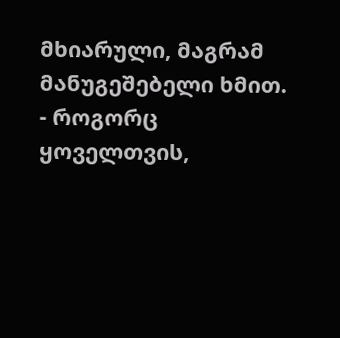მხიარული, მაგრამ მანუგეშებელი ხმით.
- როგორც ყოველთვის,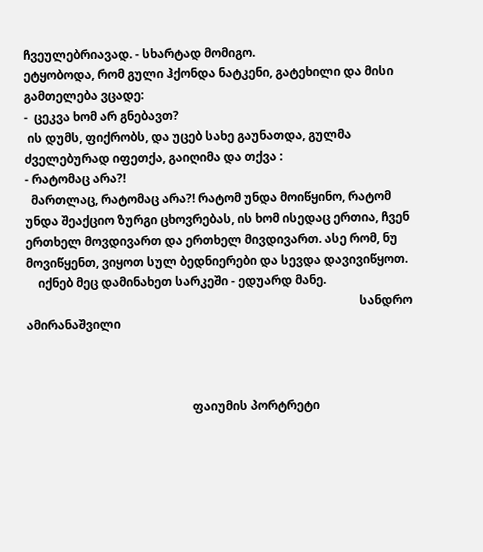ჩვეულებრიავად. - სხარტად მომიგო.
ეტყობოდა, რომ გული ჰქონდა ნატკენი, გატეხილი და მისი გამთელება ვცადე:
-  ცეკვა ხომ არ გნებავთ?
 ის დუმს, ფიქრობს, და უცებ სახე გაუნათდა, გულმა ძველებურად იფეთქა, გაიღიმა და თქვა :
- რატომაც არა?!
  მართლაც, რატომაც არა?! რატომ უნდა მოიწყინო, რატომ უნდა შეაქციო ზურგი ცხოვრებას, ის ხომ ისედაც ერთია, ჩვენ ერთხელ მოვდივართ და ერთხელ მივდივართ. ასე რომ, ნუ მოვიწყენთ, ვიყოთ სულ ბედნიერები და სევდა დავივიწყოთ.
    იქნებ მეც დამინახეთ სარკეში - ედუარდ მანე.
                                                                                                               სანდრო ამირანაშვილი



                                                       ფაიუმის პორტრეტი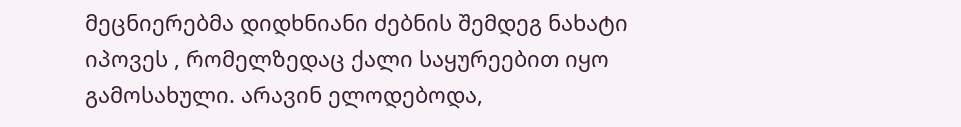მეცნიერებმა დიდხნიანი ძებნის შემდეგ ნახატი იპოვეს , რომელზედაც ქალი საყურეებით იყო გამოსახული. არავინ ელოდებოდა,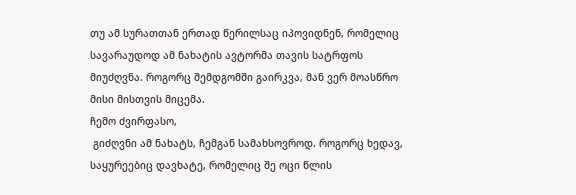თუ ამ სურათთან ერთად წერილსაც იპოვიდნენ, რომელიც სავარაუდოდ ამ ნახატის ავტორმა თავის სატრფოს მიუძღვნა. როგორც შემდგომში გაირკვა, მან ვერ მოასწრო მისი მისთვის მიცემა.
ჩემო ძვირფასო,
 გიძღვნი ამ ნახატს, ჩემგან სამახსოვროდ. როგორც ხედავ, საყურეებიც დავხატე, რომელიც შე ოცი წლის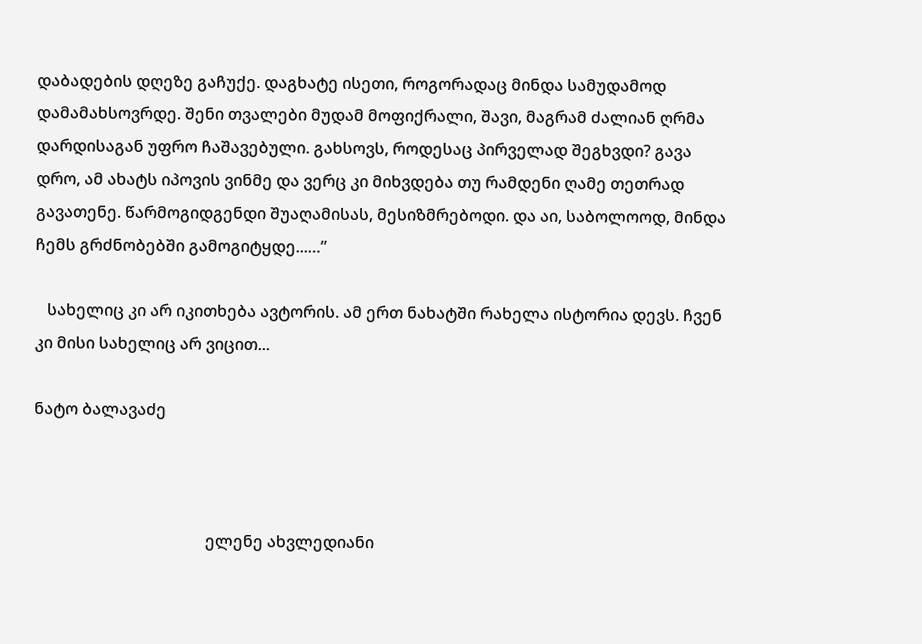დაბადების დღეზე გაჩუქე. დაგხატე ისეთი, როგორადაც მინდა სამუდამოდ დამამახსოვრდე. შენი თვალები მუდამ მოფიქრალი, შავი, მაგრამ ძალიან ღრმა დარდისაგან უფრო ჩაშავებული. გახსოვს, როდესაც პირველად შეგხვდი? გავა დრო, ამ ახატს იპოვის ვინმე და ვერც კი მიხვდება თუ რამდენი ღამე თეთრად გავათენე. წარმოგიდგენდი შუაღამისას, მესიზმრებოდი. და აი, საბოლოოდ, მინდა ჩემს გრძნობებში გამოგიტყდე...…”

   სახელიც კი არ იკითხება ავტორის. ამ ერთ ნახატში რახელა ისტორია დევს. ჩვენ კი მისი სახელიც არ ვიცით...

ნატო ბალავაძე



                                           ელენე ახვლედიანი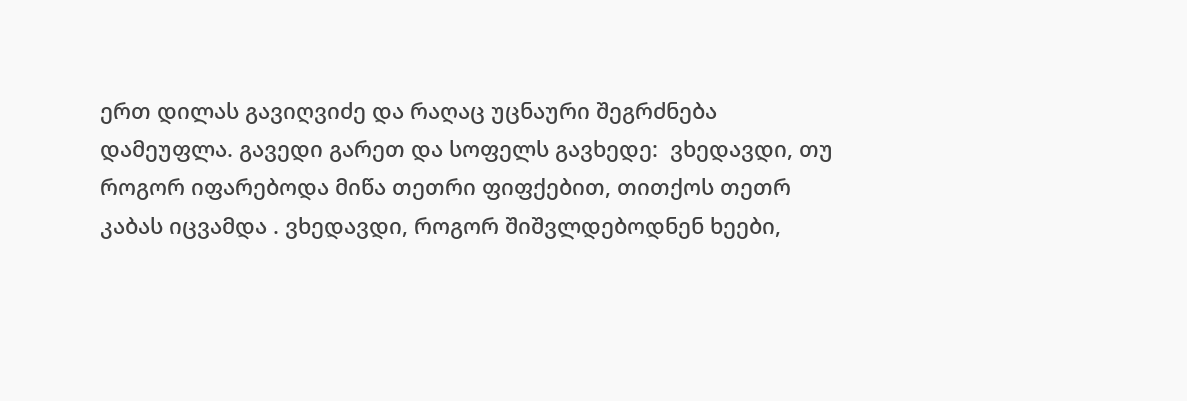ერთ დილას გავიღვიძე და რაღაც უცნაური შეგრძნება დამეუფლა. გავედი გარეთ და სოფელს გავხედე:  ვხედავდი, თუ როგორ იფარებოდა მიწა თეთრი ფიფქებით, თითქოს თეთრ კაბას იცვამდა . ვხედავდი, როგორ შიშვლდებოდნენ ხეები,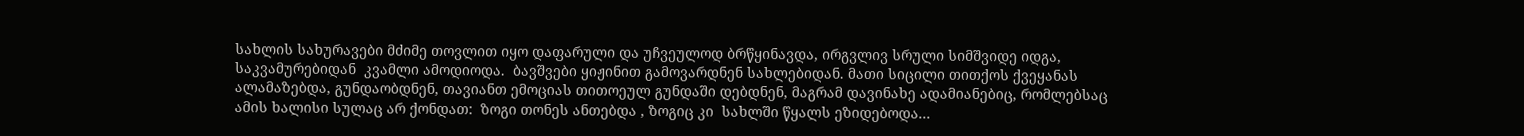სახლის სახურავები მძიმე თოვლით იყო დაფარული და უჩვეულოდ ბრწყინავდა, ირგვლივ სრული სიმშვიდე იდგა, საკვამურებიდან  კვამლი ამოდიოდა.  ბავშვები ყიჟინით გამოვარდნენ სახლებიდან. მათი სიცილი თითქოს ქვეყანას ალამაზებდა, გუნდაობდნენ, თავიანთ ემოციას თითოეულ გუნდაში დებდნენ, მაგრამ დავინახე ადამიანებიც, რომლებსაც ამის ხალისი სულაც არ ქონდათ:  ზოგი თონეს ანთებდა , ზოგიც კი  სახლში წყალს ეზიდებოდა...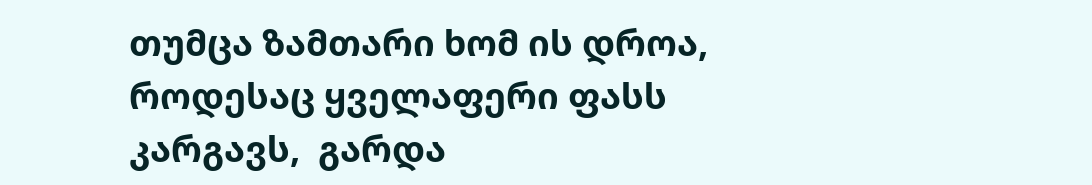თუმცა ზამთარი ხომ ის დროა, როდესაც ყველაფერი ფასს კარგავს,  გარდა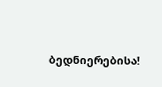ბედნიერებისა!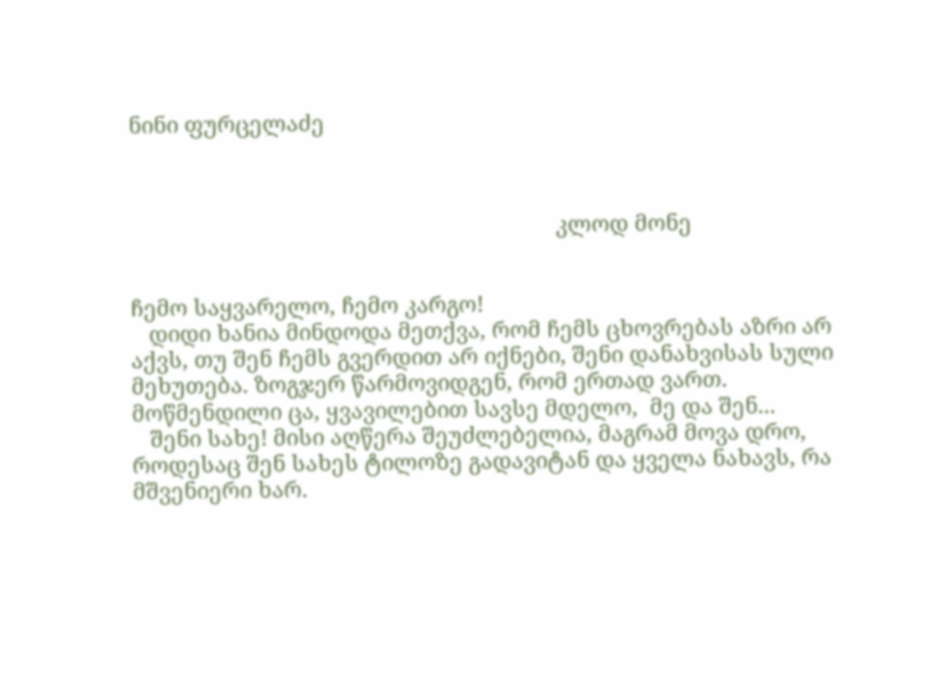ნინი ფურცელაძე



                                                                       კლოდ მონე


ჩემო საყვარელო, ჩემო კარგო!
   დიდი ხანია მინდოდა მეთქვა, რომ ჩემს ცხოვრებას აზრი არ აქვს, თუ შენ ჩემს გვერდით არ იქნები, შენი დანახვისას სული მეხუთება. ზოგჯერ წარმოვიდგენ, რომ ერთად ვართ.  მოწმენდილი ცა, ყვავილებით სავსე მდელო,  მე და შენ...
   შენი სახე! მისი აღწერა შეუძლებელია, მაგრამ მოვა დრო, როდესაც შენ სახეს ტილოზე გადავიტან და ყველა ნახავს, რა მშვენიერი ხარ.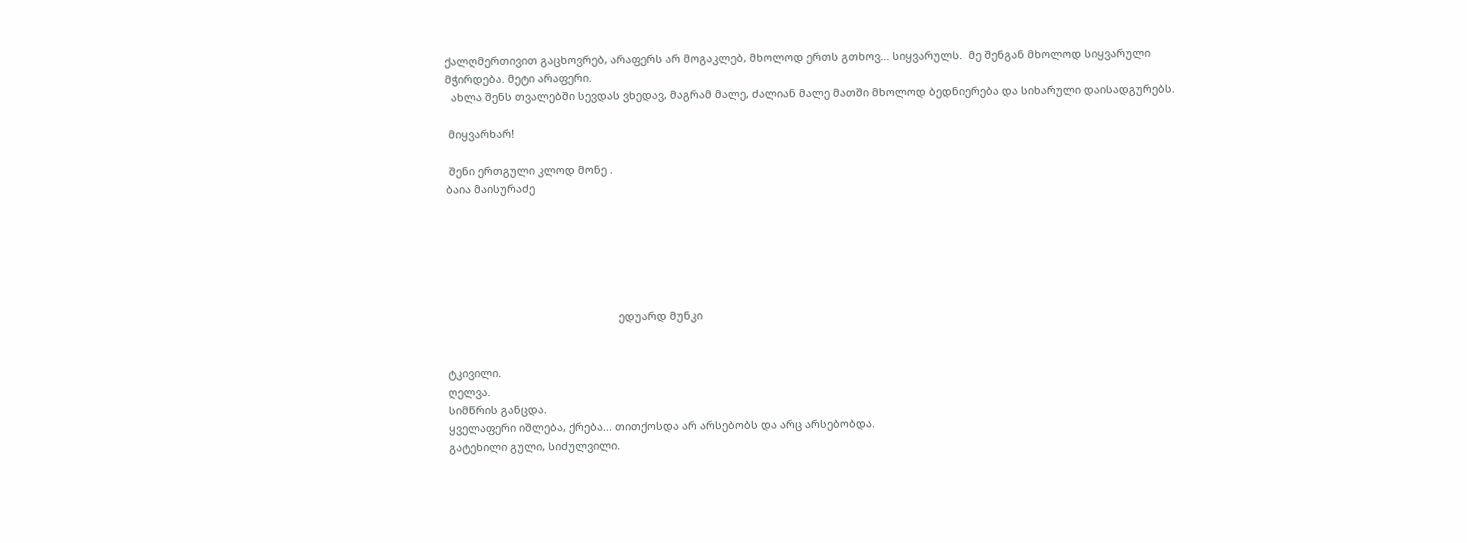ქალღმერთივით გაცხოვრებ, არაფერს არ მოგაკლებ, მხოლოდ ერთს გთხოვ... სიყვარულს.  მე შენგან მხოლოდ სიყვარული მჭირდება. მეტი არაფერი.
  ახლა შენს თვალებში სევდას ვხედავ, მაგრამ მალე, ძალიან მალე მათში მხოლოდ ბედნიერება და სიხარული დაისადგურებს.

 მიყვარხარ!

 შენი ერთგული კლოდ მონე .
ბაია მაისურაძე






                                                         ედუარდ მუნკი


ტკივილი.
ღელვა.
სიმწრის განცდა.
ყველაფერი იშლება, ქრება... თითქოსდა არ არსებობს და არც არსებობდა.
გატეხილი გული, სიძულვილი.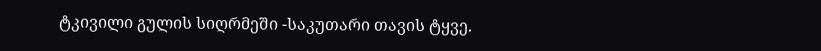ტკივილი გულის სიღრმეში -საკუთარი თავის ტყვე.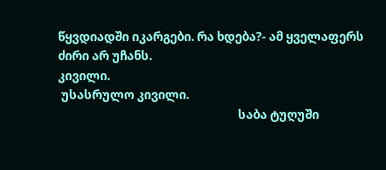წყვდიადში იკარგები. რა ხდება?- ამ ყველაფერს ძირი არ უჩანს.
კივილი.
 უსასრულო კივილი.
                                                            საბა ტუღუში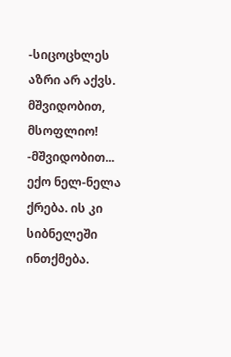-სიცოცხლეს აზრი არ აქვს. მშვიდობით, მსოფლიო!
-მშვიდობით...
ექო ნელ-ნელა ქრება. ის კი სიბნელეში ინთქმება.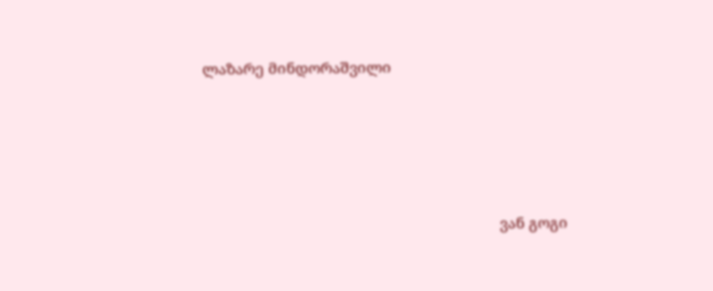ლაზარე მინდორაშვილი




                                                                          ვან გოგი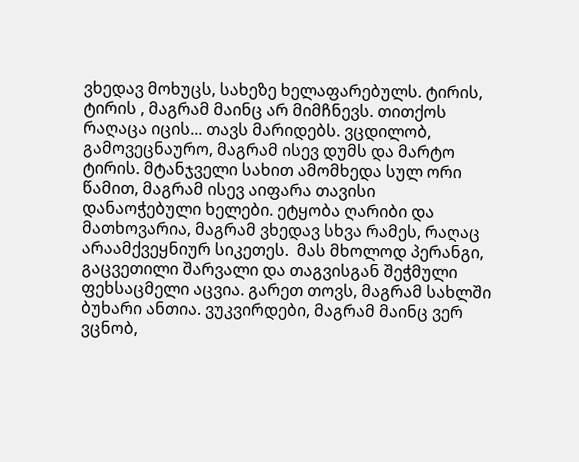ვხედავ მოხუცს, სახეზე ხელაფარებულს. ტირის, ტირის , მაგრამ მაინც არ მიმჩნევს. თითქოს რაღაცა იცის... თავს მარიდებს. ვცდილობ, გამოვეცნაურო, მაგრამ ისევ დუმს და მარტო ტირის. მტანჯველი სახით ამომხედა სულ ორი წამით, მაგრამ ისევ აიფარა თავისი დანაოჭებული ხელები. ეტყობა ღარიბი და მათხოვარია, მაგრამ ვხედავ სხვა რამეს, რაღაც  არაამქვეყნიურ სიკეთეს.  მას მხოლოდ პერანგი, გაცვეთილი შარვალი და თაგვისგან შეჭმული ფეხსაცმელი აცვია. გარეთ თოვს, მაგრამ სახლში ბუხარი ანთია. ვუკვირდები, მაგრამ მაინც ვერ ვცნობ,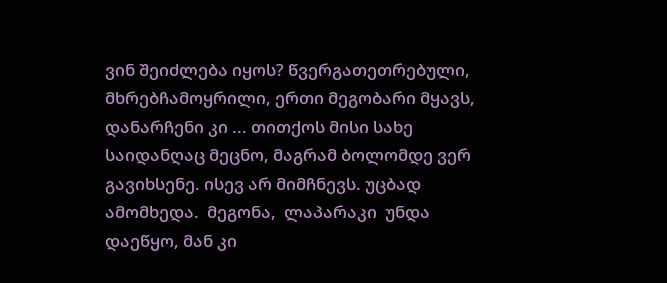ვინ შეიძლება იყოს? წვერგათეთრებული, მხრებჩამოყრილი, ერთი მეგობარი მყავს, დანარჩენი კი ... თითქოს მისი სახე საიდანღაც მეცნო, მაგრამ ბოლომდე ვერ გავიხსენე. ისევ არ მიმჩნევს. უცბად ამომხედა.  მეგონა,  ლაპარაკი  უნდა დაეწყო, მან კი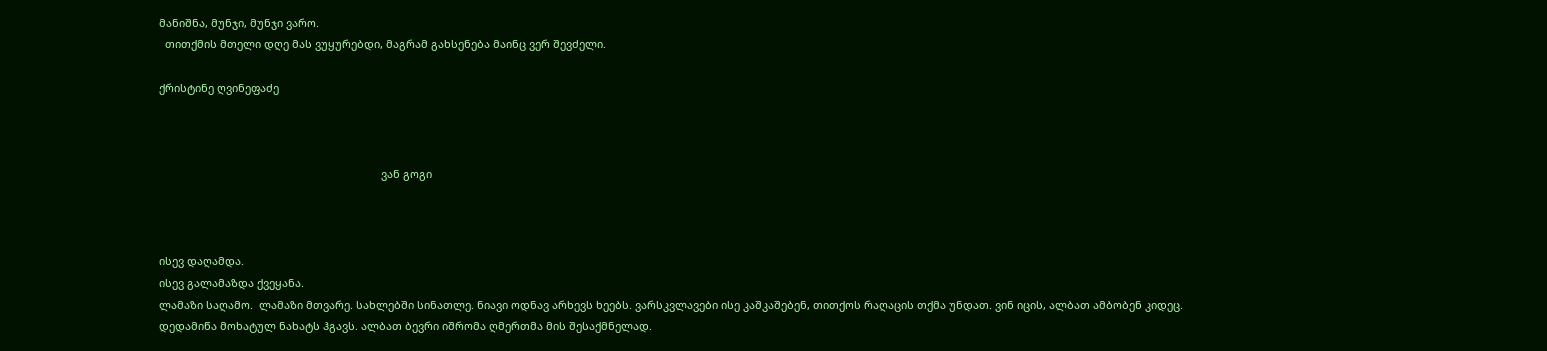მანიშნა, მუნჯი, მუნჯი ვარო.
  თითქმის მთელი დღე მას ვუყურებდი, მაგრამ გახსენება მაინც ვერ შევძელი.

ქრისტინე ღვინეფაძე



                                                                          ვან გოგი



ისევ დაღამდა.
ისევ გალამაზდა ქვეყანა.
ლამაზი საღამო.  ლამაზი მთვარე. სახლებში სინათლე. ნიავი ოდნავ არხევს ხეებს. ვარსკვლავები ისე კაშკაშებენ, თითქოს რაღაცის თქმა უნდათ. ვინ იცის, ალბათ ამბობენ კიდეც.
დედამიწა მოხატულ ნახატს ჰგავს. ალბათ ბევრი იშრომა ღმერთმა მის შესაქმნელად.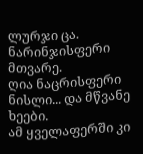ლურჯი ცა.
ნარინჯისფერი მთვარე.
ღია ნაცრისფერი ნისლი... და მწვანე ხეები.
ამ ყველაფერში კი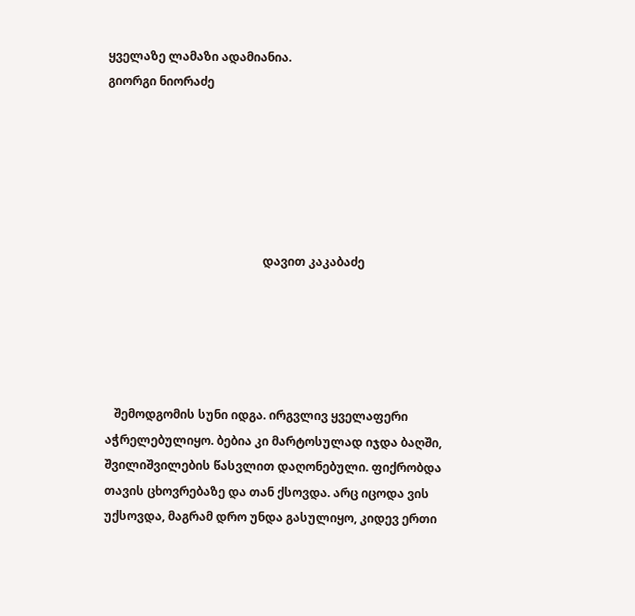ყველაზე ლამაზი ადამიანია.
გიორგი ნიორაძე






                                                    დავით კაკაბაძე





   შემოდგომის სუნი იდგა. ირგვლივ ყველაფერი აჭრელებულიყო. ბებია კი მარტოსულად იჯდა ბაღში, შვილიშვილების წასვლით დაღონებული. ფიქრობდა თავის ცხოვრებაზე და თან ქსოვდა. არც იცოდა ვის უქსოვდა, მაგრამ დრო უნდა გასულიყო, კიდევ ერთი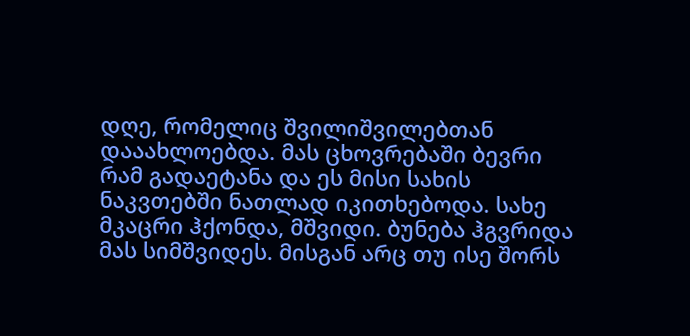დღე, რომელიც შვილიშვილებთან დააახლოებდა. მას ცხოვრებაში ბევრი რამ გადაეტანა და ეს მისი სახის ნაკვთებში ნათლად იკითხებოდა. სახე მკაცრი ჰქონდა, მშვიდი. ბუნება ჰგვრიდა მას სიმშვიდეს. მისგან არც თუ ისე შორს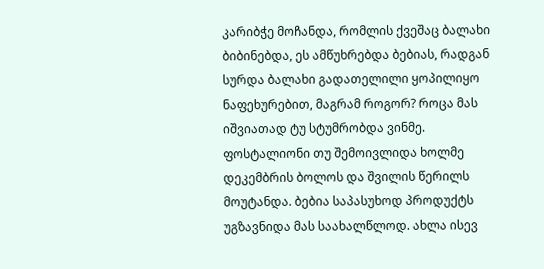კარიბჭე მოჩანდა, რომლის ქვეშაც ბალახი ბიბინებდა, ეს ამწუხრებდა ბებიას, რადგან სურდა ბალახი გადათელილი ყოპილიყო ნაფეხურებით, მაგრამ როგორ? როცა მას იშვიათად ტუ სტუმრობდა ვინმე. ფოსტალიონი თუ შემოივლიდა ხოლმე დეკემბრის ბოლოს და შვილის წერილს მოუტანდა. ბებია საპასუხოდ პროდუქტს უგზავნიდა მას საახალწლოდ. ახლა ისევ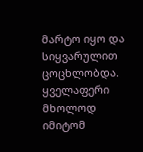მარტო იყო და სიყვარულით ცოცხლობდა. ყველაფერი მხოლოდ იმიტომ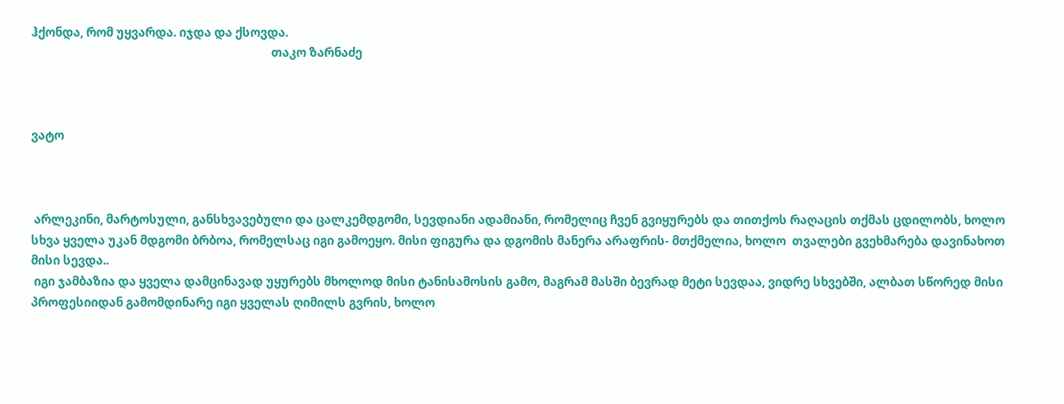ჰქონდა, რომ უყვარდა. იჯდა და ქსოვდა.
                                                                                თაკო ზარნაძე



ვატო



 არლეკინი, მარტოსული, განსხვავებული და ცალკემდგომი, სევდიანი ადამიანი, რომელიც ჩვენ გვიყურებს და თითქოს რაღაცის თქმას ცდილობს, ხოლო სხვა ყველა უკან მდგომი ბრბოა, რომელსაც იგი გამოეყო. მისი ფიგურა და დგომის მანერა არაფრის- მთქმელია, ხოლო  თვალები გვეხმარება დავინახოთ მისი სევდა..
 იგი ჯამბაზია და ყველა დამცინავად უყურებს მხოლოდ მისი ტანისამოსის გამო, მაგრამ მასში ბევრად მეტი სევდაა, ვიდრე სხვებში, ალბათ სწორედ მისი პროფესიიდან გამომდინარე იგი ყველას ღიმილს გვრის, ხოლო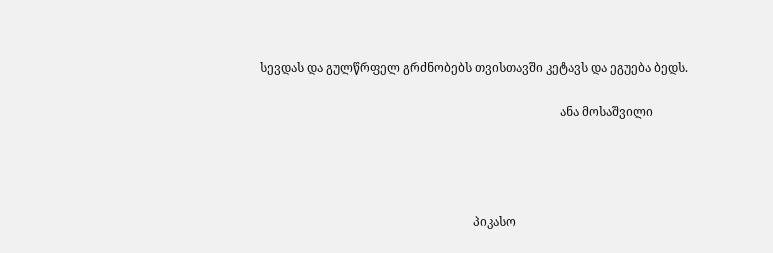სევდას და გულწრფელ გრძნობებს თვისთავში კეტავს და ეგუება ბედს.

                                                                                                    ანა მოსაშვილი




                                                                       პიკასო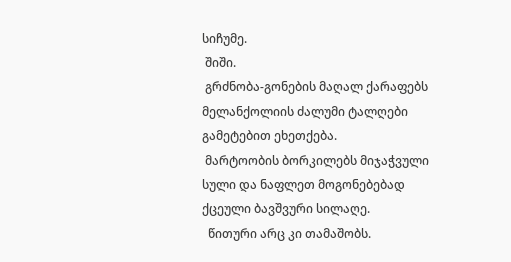სიჩუმე.
 შიში.
 გრძნობა-გონების მაღალ ქარაფებს მელანქოლიის ძალუმი ტალღები გამეტებით ეხეთქება.
 მარტოობის ბორკილებს მიჯაჭვული სული და ნაფლეთ მოგონებებად ქცეული ბავშვური სილაღე.
  წითური არც კი თამაშობს.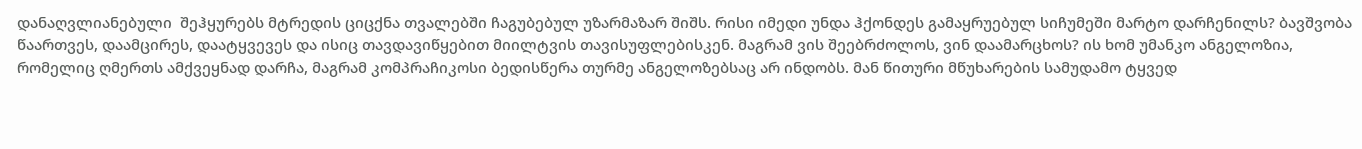დანაღვლიანებული  შეჰყურებს მტრედის ციცქნა თვალებში ჩაგუბებულ უზარმაზარ შიშს. რისი იმედი უნდა ჰქონდეს გამაყრუებულ სიჩუმეში მარტო დარჩენილს? ბავშვობა წაართვეს, დაამცირეს, დაატყვევეს და ისიც თავდავიწყებით მიილტვის თავისუფლებისკენ. მაგრამ ვის შეებრძოლოს, ვინ დაამარცხოს? ის ხომ უმანკო ანგელოზია, რომელიც ღმერთს ამქვეყნად დარჩა, მაგრამ კომპრაჩიკოსი ბედისწერა თურმე ანგელოზებსაც არ ინდობს. მან წითური მწუხარების სამუდამო ტყვედ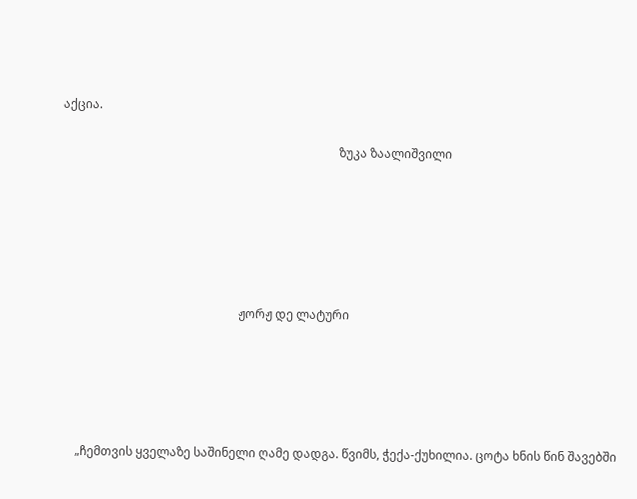აქცია.

                                                                                            ზუკა ზაალიშვილი






                                                           ჟორჟ დე ლატური





     „ჩემთვის ყველაზე საშინელი ღამე დადგა. წვიმს, ჭექა-ქუხილია. ცოტა ხნის წინ შავებში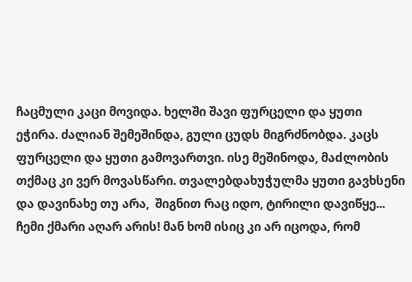ჩაცმული კაცი მოვიდა. ხელში შავი ფურცელი და ყუთი ეჭირა. ძალიან შემეშინდა, გული ცუდს მიგრძნობდა. კაცს ფურცელი და ყუთი გამოვართვი. ისე მეშინოდა, მაdლობის თქმაც კი ვერ მოვასწარი. თვალებდახუჭულმა ყუთი გავხსენი და დავინახე თუ არა,  შიგნით რაც იდო, ტირილი დავიწყე... ჩემი ქმარი აღარ არის! მან ხომ ისიც კი არ იცოდა, რომ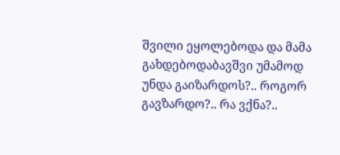შვილი ეყოლებოდა და მამა გახდებოდაბავშვი უმამოდ უნდა გაიზარდოს?.. როგორ გავზარდო?.. რა ვქნა?..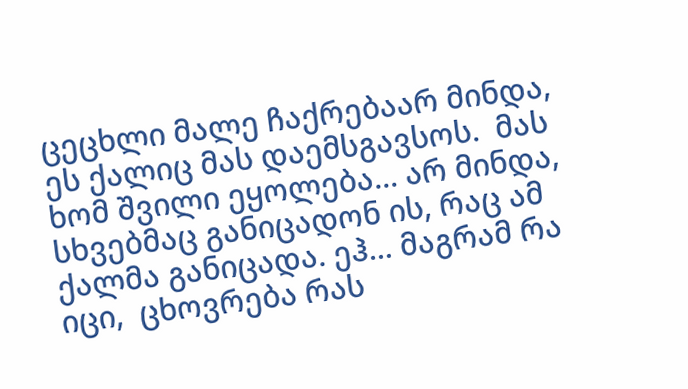ცეცხლი მალე ჩაქრებაარ მინდა,  ეს ქალიც მას დაემსგავსოს.  მას ხომ შვილი ეყოლება... არ მინდა,  სხვებმაც განიცადონ ის, რაც ამ ქალმა განიცადა. ეჰ... მაგრამ რა იცი,  ცხოვრება რას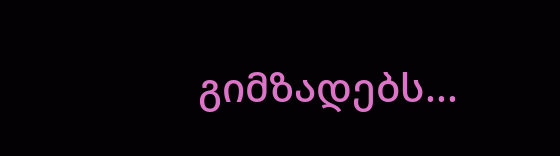გიმზადებს...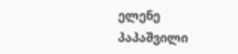ელენე პაპაშვილი